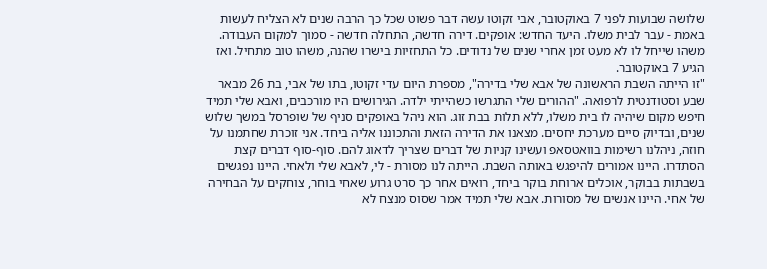שלושה שבועות לפני 7 באוקטובר, אבי זקוטו עשה דבר פשוט שכל כך הרבה שנים לא הצליח לעשות באמת - עבר לבית משלו. היעד החדש: אופקים. דירה חדשה, התחלה חדשה - סמוך למקום העבודה. משהו שייחל לו לא מעט זמן אחרי שנים של נדודים. כל התחזיות בישרו שהנה, משהו טוב מתחיל. ואז הגיע 7 באוקטובר.
"זו הייתה השבת הראשונה של אבא שלי בדירה", מספרת היום עדי זקוטו, בתו של אבי, בת 26 מבאר שבע וסטודנטית לרפואה. "ההורים שלי התגרשו כשהייתי ילדה. הגירושים היו מורכבים, ואבא שלי תמיד חיפש מקום שיהיה לו בית משלו, ללא תלות בבת זוג. הוא ניהל באופקים סניף של שופרסל במשך שלוש שנים, ובדיוק סיים מערכת יחסים. מצאנו את הדירה הזאת והתכוננו אליה ביחד. אני זוכרת שחתמנו על חוזה, ניהלנו רשימות בוואטסאפ ועשינו קניות של דברים שצריך לדאוג להם. סוף-סוף דברים קצת הסתדרו. היינו אמורים להיפגש באותה השבת. הייתה לנו מסורת - לי, לאבא שלי ולאחי. היינו נפגשים בשבתות בבוקר, אוכלים ארוחת בוקר ביחד, רואים אחר כך סרט גרוע שאחי בוחר, צוחקים על הבחירה של אחי. היינו אנשים של מסורות. אבא שלי תמיד אמר שסוס מנצח לא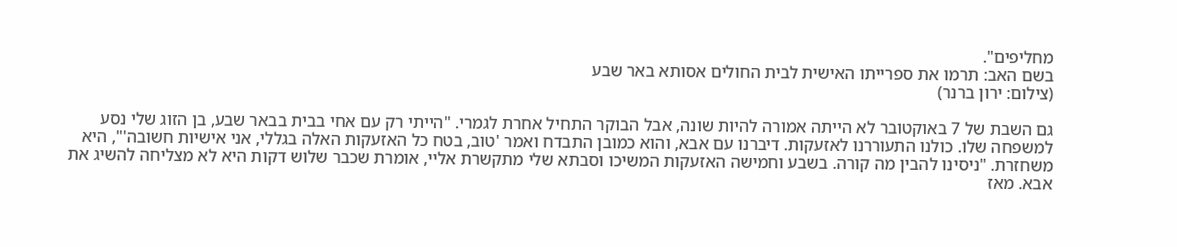מחליפים".
בשם האב: תרמו את ספרייתו האישית לבית החולים אסותא באר שבע
(צילום: ירון ברנר)

גם השבת של 7 באוקטובר לא הייתה אמורה להיות שונה, אבל הבוקר התחיל אחרת לגמרי. "הייתי רק עם אחי בבית בבאר שבע, בן הזוג שלי נסע למשפחה שלו. כולנו התעוררנו לאזעקות. דיברנו עם אבא, והוא כמובן התבדח ואמר 'טוב, בטח כל האזעקות האלה בגללי, אני אישיות חשובה'", היא משחזרת. "ניסינו להבין מה קורה. בשבע וחמישה האזעקות המשיכו וסבתא שלי מתקשרת אליי, אומרת שכבר שלוש דקות היא לא מצליחה להשיג את אבא. מאז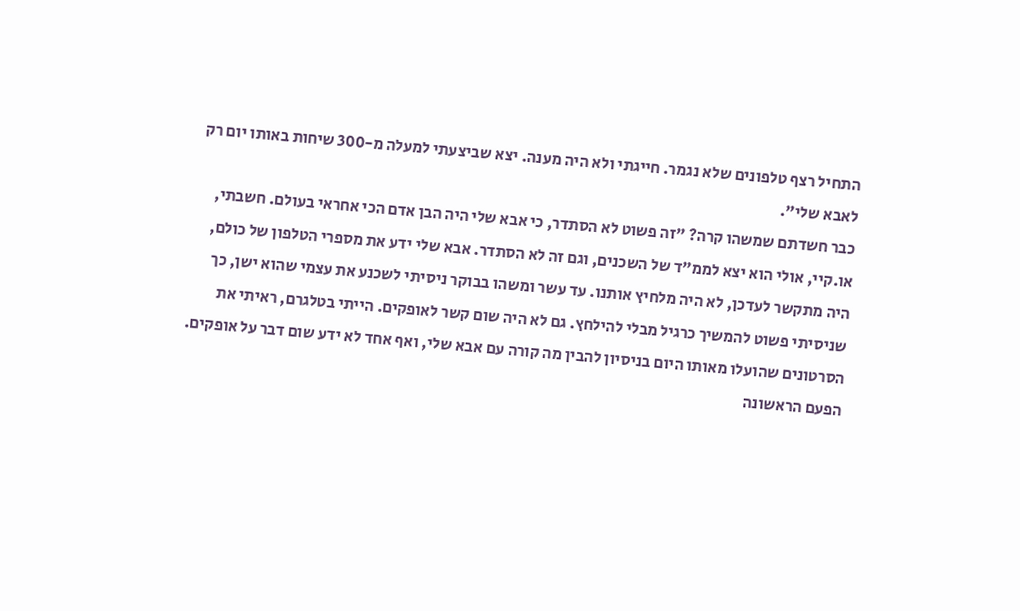התחיל רצף טלפונים שלא נגמר. חייגתי ולא היה מענה. יצא שביצעתי למעלה מ-300 שיחות באותו יום רק לאבא שלי".
כבר חשדתם שמשהו קרה? "זה פשוט לא הסתדר, כי אבא שלי היה הבן אדם הכי אחראי בעולם. חשבתי, או.קיי, אולי הוא יצא לממ"ד של השכנים, וגם זה לא הסתדר. אבא שלי ידע את מספרי הטלפון של כולם, היה מתקשר לעדכן, לא היה מלחיץ אותנו. עד עשר ומשהו בבוקר ניסיתי לשכנע את עצמי שהוא ישן, כך שניסיתי פשוט להמשיך כרגיל מבלי להילחץ. גם לא היה שום קשר לאופקים. הייתי בטלגרם, ראיתי את הסרטונים שהועלו מאותו היום בניסיון להבין מה קורה עם אבא שלי, ואף אחד לא ידע שום דבר על אופקים. הפעם הראשונה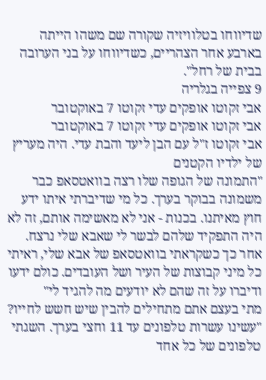שדיווחו בטלוויזיה שקורה שם משהו הייתה בארבע אחר הצהריים, כשדיווחו על בני הערובה בבית של רחל".
9 צפייה בגלריה
אבי זקוטו אופקים עדי זקוטו 7 באוקטובר
אבי זקוטו אופקים עדי זקוטו 7 באוקטובר
אבי זקוטו ז"ל עם הבן ליעד והבת עדי. היה מעריץ של ילדיו הקטנים
"התמונה של הגופה שלו רצה בוואטסאפ כבר משמונה בבוקר בערך. כל מי שדיברתי איתו ידע חוץ מאיתנו. בכנות - אני לא מאשימה אותם, זה לא היה התפקיד שלהם לבשר לי שאבא שלי נרצח. אחר כך כשקראתי בוואטסאפ של אבא שלי, ראיתי כל מיני קבוצות של העיר ושל העובדים. כולם ידעו ודיברו על זה שהם לא יודעים מה להגיד לי"
מתי בעצם אתם מתחילים להבין שיש חשש לחייו? "עשינו עשרות טלפונים עד 11 וחצי בערך. השגתי טלפונים של כל אחד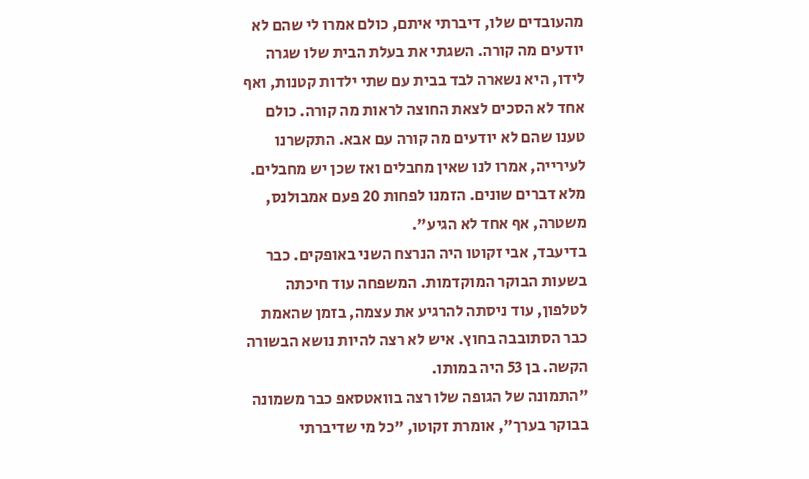מהעובדים שלו, דיברתי איתם, כולם אמרו לי שהם לא יודעים מה קורה. השגתי את בעלת הבית שלו שגרה לידו, היא נשארה לבד בבית עם שתי ילדות קטנות, ואף אחד לא הסכים לצאת החוצה לראות מה קורה. כולם טענו שהם לא יודעים מה קורה עם אבא. התקשרנו לעירייה, אמרו לנו שאין מחבלים ואז שכן יש מחבלים. מלא דברים שונים. הזמנו לפחות 20 פעם אמבולנס, משטרה, אף אחד לא הגיע".
בדיעבד, אבי זקוטו היה הנרצח השני באופקים. כבר בשעות הבוקר המוקדמות. המשפחה עוד חיכתה לטלפון, עוד ניסתה להרגיע את עצמה, בזמן שהאמת כבר הסתובבה בחוץ. איש לא רצה להיות נושא הבשורה הקשה. בן 53 היה במותו.
"התמונה של הגופה שלו רצה בוואטסאפ כבר משמונה בבוקר בערך", אומרת זקוטו, "כל מי שדיברתי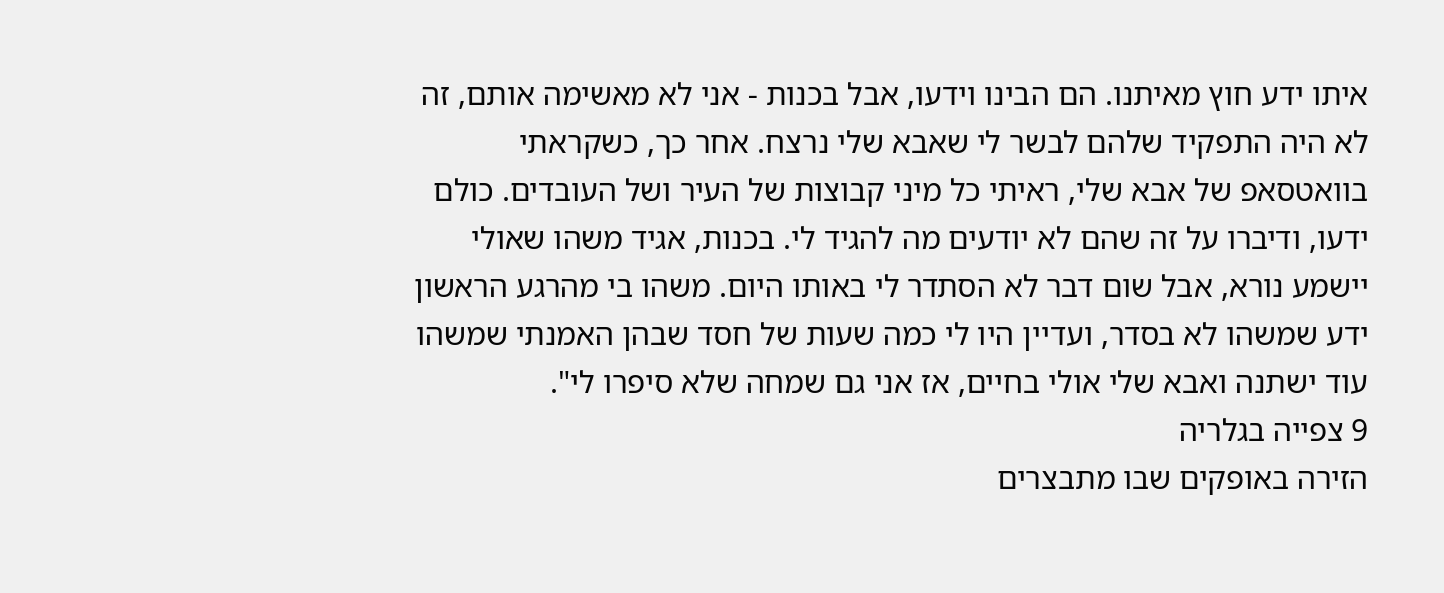איתו ידע חוץ מאיתנו. הם הבינו וידעו, אבל בכנות - אני לא מאשימה אותם, זה לא היה התפקיד שלהם לבשר לי שאבא שלי נרצח. אחר כך, כשקראתי בוואטסאפ של אבא שלי, ראיתי כל מיני קבוצות של העיר ושל העובדים. כולם ידעו, ודיברו על זה שהם לא יודעים מה להגיד לי. בכנות, אגיד משהו שאולי יישמע נורא, אבל שום דבר לא הסתדר לי באותו היום. משהו בי מהרגע הראשון ידע שמשהו לא בסדר, ועדיין היו לי כמה שעות של חסד שבהן האמנתי שמשהו עוד ישתנה ואבא שלי אולי בחיים, אז אני גם שמחה שלא סיפרו לי".
9 צפייה בגלריה
הזירה באופקים שבו מתבצרים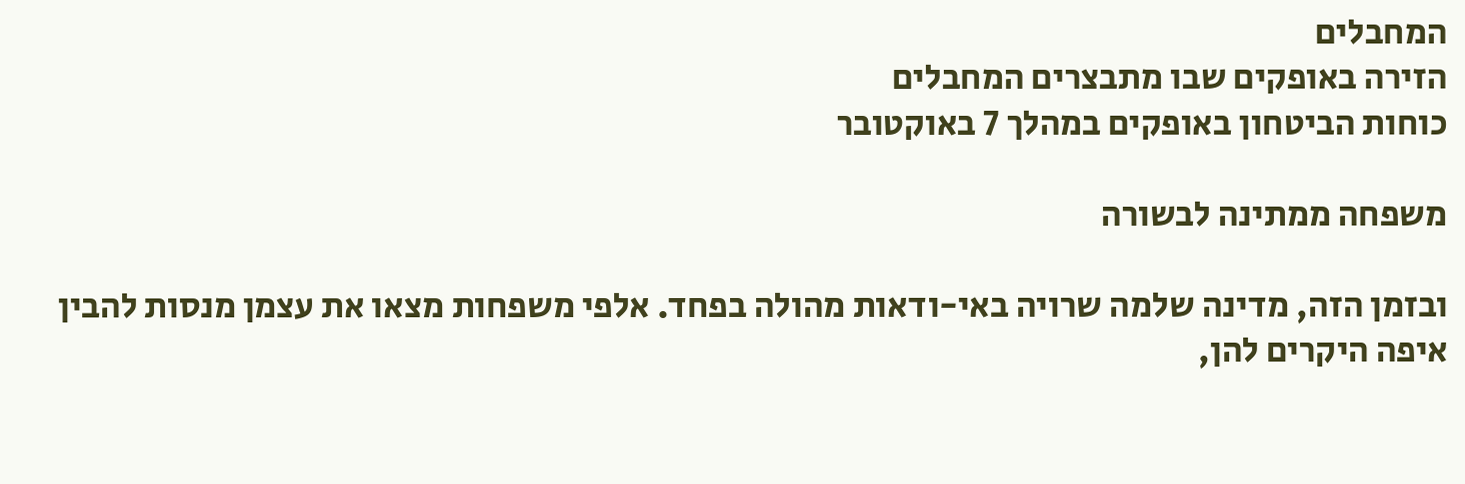המחבלים
הזירה באופקים שבו מתבצרים המחבלים
כוחות הביטחון באופקים במהלך 7 באוקטובר

משפחה ממתינה לבשורה

ובזמן הזה, מדינה שלמה שרויה באי-ודאות מהולה בפחד. אלפי משפחות מצאו את עצמן מנסות להבין איפה היקרים להן,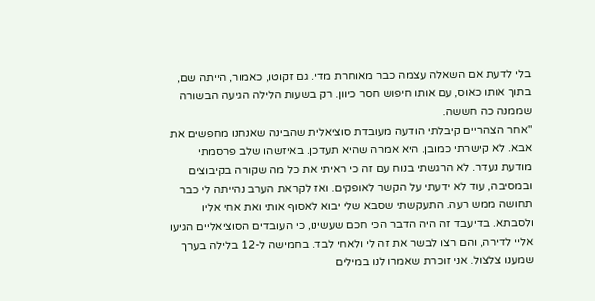בלי לדעת אם השאלה עצמה כבר מאוחרת מדי. גם זקוטו, כאמור, הייתה שם, בתוך אותו כאוס, עם אותו חיפוש חסר כיוון. רק בשעות הלילה הגיעה הבשורה שממנה כה חששה.
"אחר הצהריים קיבלתי הודעה מעובדת סוציאלית שהבינה שאנחנו מחפשים את אבא. לא קישרתי כמובן. היא אמרה שהיא תעדכן. באיזשהו שלב פרסמתי מודעת נעדר. לא הרגשתי בנוח עם זה כי ראיתי את כל מה שקורה בקיבוצים ובמסיבה, עוד לא ידעתי על הקשר לאופקים. ואז לקראת הערב נהייתה לי כבר תחושה ממש רעה. התעקשתי שסבא שלי יבוא לאסוף אותי ואת אחי אליו ולסבתא. בדיעבד זה היה הדבר הכי חכם שעשינו, כי העובדים הסוציאליים הגיעו אליי לדירה, והם רצו לבשר את זה לי ולאחי לבד. בחמישה ל-12 בלילה בערך שמענו צלצול. אני זוכרת שאמרו לנו במילים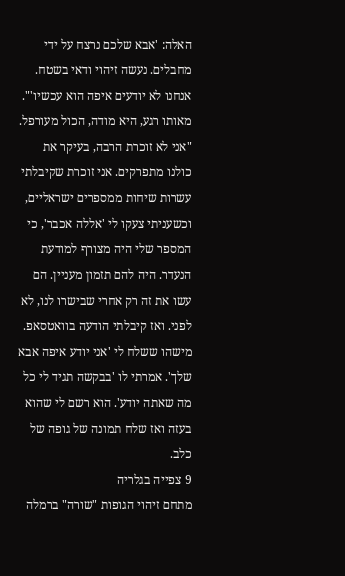האלה: 'אבא שלכם נרצח על ידי מחבלים. נעשה זיהוי ודאי בשטח. אנחנו לא יודעים איפה הוא עכשיו'".
מאותו רגע, היא מודה, הכול מעורפל. "אני לא זוכרת הרבה, בעיקר את כולנו מתפרקים. אני זוכרת שקיבלתי עשרות שיחות ממספרים ישראליים, וכשעניתי צעקו לי 'אללה אכבר', כי המספר שלי היה מצורף למודעת הנעדר. היה להם תזמון מעניין. הם עשו את זה רק אחרי שבישרו לנו, לא לפני. ואז קיבלתי הודעה בוואטסאפ. מישהו ששלח לי 'אני יודע איפה אבא שלך'. אמרתי לו 'בבקשה תגיד לי כל מה שאתה יודע'. הוא רשם לי שהוא בעזה ואז שלח תמונה של גופה של כלב.
9 צפייה בגלריה
מתחם זיהוי הגופות "שורה" ברמלה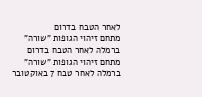לאחר הטבח בדרום
מתחם זיהוי הגופות "שורה" ברמלה לאחר הטבח בדרום
מתחם זיהוי הגופות "שורה" ברמלה לאחר טבח 7 באוקטובר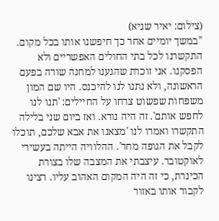(צילום: יאיר שגיא)
"במשך יומיים אחר כך חיפשנו אותו בכל מקום. התקשרנו לכל בתי החולים האפשריים ולא הפסקנו. אני זוכרת שהגענו למחנה שורה בפעם הראשונה, ולא נתנו לנו להיכנס. היו שם המון משפחות שפשוט צרחו על החיילים: 'תנו לנו לחפש אותם'. זה היה נורא. ואז ביום שני בלילה התקשרו ואמרו לנו 'מצאנו את אבא שלכם, תוכלו לקבל את הגופה מחר'. ההלוויה הייתה בעשירי לאוקטובר. עיצבתי את המצבה שלו בצורת הכינרת, כי זה היה המקום האהוב עליו. רצינו לקבור אותו באזור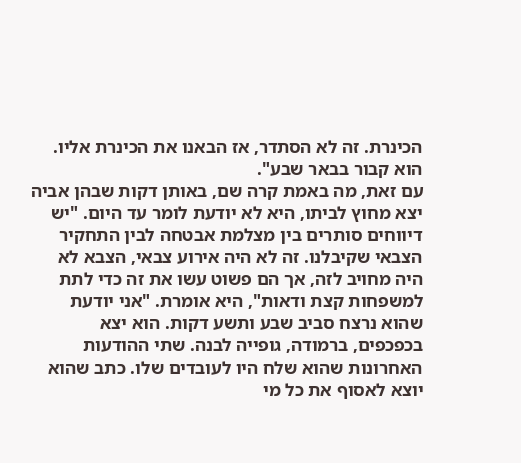הכינרת. זה לא הסתדר, אז הבאנו את הכינרת אליו. הוא קבור בבאר שבע".
עם זאת, מה באמת קרה שם, באותן דקות שבהן אביה יצא מחוץ לביתו, היא לא יודעת לומר עד היום. "יש דיווחים סותרים בין מצלמת אבטחה לבין התחקיר הצבאי שקיבלנו. זה לא היה אירוע צבאי, הצבא לא היה מחויב לזה, אך הם פשוט עשו את זה כדי לתת למשפחות קצת ודאות", היא אומרת. "אני יודעת שהוא נרצח סביב שבע ותשע דקות. הוא יצא בכפכפים, ברמודה, גופייה לבנה. שתי ההודעות האחרונות שהוא שלח היו לעובדים שלו. כתב שהוא יוצא לאסוף את כל מי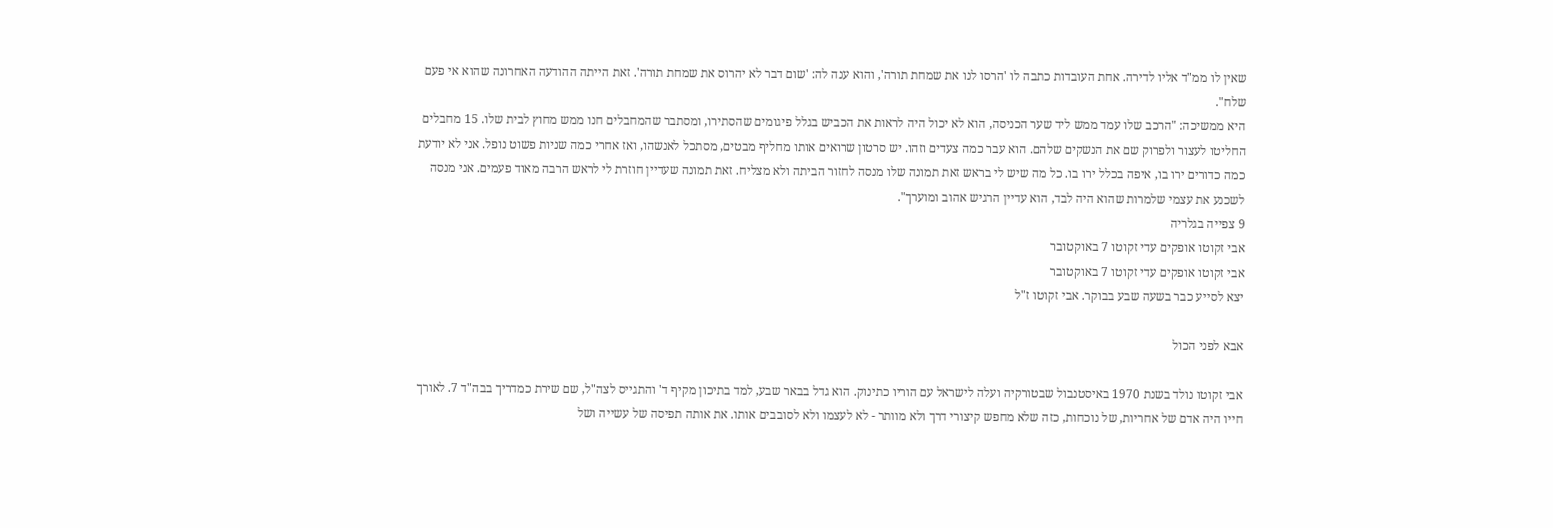שאין לו ממ"ד אליו לדירה. אחת העובדות כתבה לו 'הרסו לנו את שמחת תורה', והוא ענה לה: 'שום דבר לא יהרוס את שמחת תורה'. זאת הייתה ההודעה האחרונה שהוא אי פעם שלח".
היא ממשיכה: "הרכב שלו עמד ממש ליד שער הכניסה, הוא לא יכול היה לראות את הכביש בגלל פיגומים שהסתירו, ומסתבר שהמחבלים חנו ממש מחוץ לבית שלו. 15 מחבלים החליטו לעצור ולפרוק שם את הנשקים שלהם. הוא עבר כמה צעדים וזהו. יש סרטון שרואים אותו מחליף מבטים, מסתכל לאנשהו, ואז אחרי כמה שניות פשוט נופל. אני לא יודעת כמה כדורים ירו בו, איפה בכלל ירו בו. כל מה שיש לי בראש זאת תמונה שלו מנסה לחזור הביתה ולא מצליח. זאת תמונה שעדיין חוזרת לי לראש הרבה מאוד פעמים. אני מנסה לשכנע את עצמי שלמרות שהוא היה לבד, הוא עדיין הרגיש אהוב ומוערך".
9 צפייה בגלריה
אבי זקוטו אופקים עדי זקוטו 7 באוקטובר
אבי זקוטו אופקים עדי זקוטו 7 באוקטובר
יצא לסייע כבר בשעה שבע בבוקר. אבי זקוטו ז"ל

אבא לפני הכול

אבי זקוטו נולד בשנת 1970 באיסטנבול שבטורקיה ועלה לישראל עם הוריו כתינוק. הוא גדל בבאר שבע, למד בתיכון מקיף ד' והתגייס לצה"ל, שם שירת כמדריך בבה"ד 7. לאורך חייו היה אדם של אחריות, של נוכחות, כזה שלא מחפש קיצורי דרך ולא מוותר - לא לעצמו ולא לסובבים אותו. את אותה תפיסה של עשייה ושל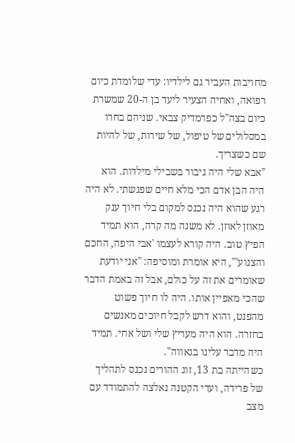מחויבות העביר גם לילדיו: עדי שלומדת כיום רפואה, ואחיה הצעיר ליעד בן ה-20 שמשרת כיום בצה"ל כפרמדיק צבאי. שניהם בחרו במסלולים של טיפול, של שירות, של להיות שם כשצריך.
"אבא שלי היה גיבור בשבילי מילדות. הוא היה הבן אדם הכי מלא חיים שפגשתי. לא היה רגע שהוא היה נכנס למקום בלי חיוך ענק מאוזן לאוזן. לא משנה מה קרה, הוא תמיד הפיץ טוב. היה קורא לעצמו 'אבי היפה, החכם והצנוע'", היא אומרת ומוסיפה: "אני יודעת שאומרים את זה על כולם, אבל זה באמת הדבר שהכי מאפיין אותו. היה לו חיוך פשוט מהפנט, והוא דרש לקבל חיוכים מאנשים בחזרה. הוא היה מעריץ שלי ושל אחי. תמיד היה מדבר עלינו בגאווה".
כשהייתה בת 13, זוג ההורים נכנס לתהליך של פרידה, ועדי הקטנה נאלצה להתמודד עם מצב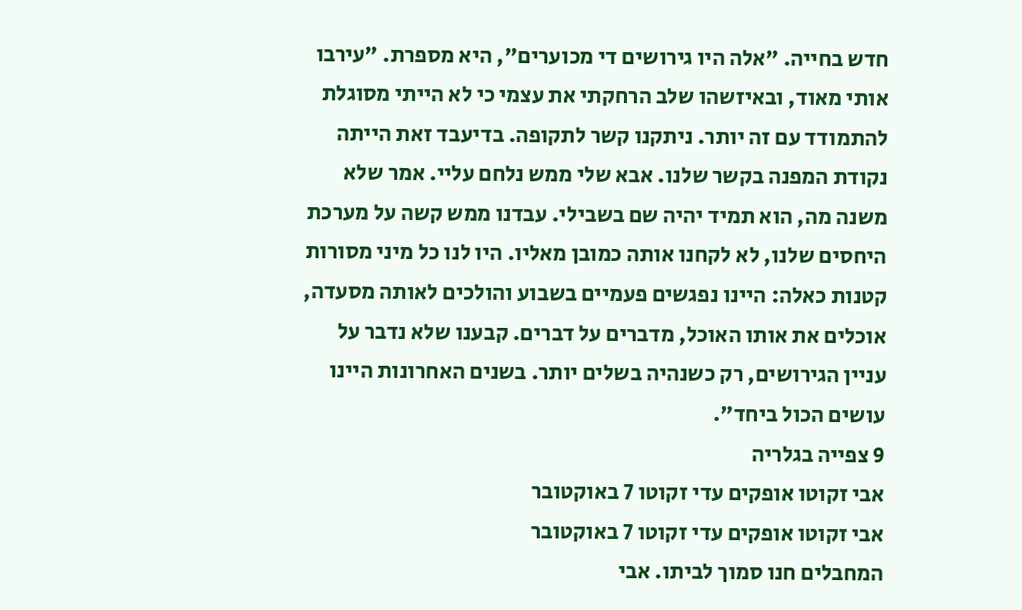חדש בחייה. "אלה היו גירושים די מכוערים", היא מספרת. "עירבו אותי מאוד, ובאיזשהו שלב הרחקתי את עצמי כי לא הייתי מסוגלת להתמודד עם זה יותר. ניתקנו קשר לתקופה. בדיעבד זאת הייתה נקודת המפנה בקשר שלנו. אבא שלי ממש נלחם עליי. אמר שלא משנה מה, הוא תמיד יהיה שם בשבילי. עבדנו ממש קשה על מערכת היחסים שלנו, לא לקחנו אותה כמובן מאליו. היו לנו כל מיני מסורות קטנות כאלה: היינו נפגשים פעמיים בשבוע והולכים לאותה מסעדה, אוכלים את אותו האוכל, מדברים על דברים. קבענו שלא נדבר על עניין הגירושים, רק כשנהיה בשלים יותר. בשנים האחרונות היינו עושים הכול ביחד".
9 צפייה בגלריה
אבי זקוטו אופקים עדי זקוטו 7 באוקטובר
אבי זקוטו אופקים עדי זקוטו 7 באוקטובר
המחבלים חנו סמוך לביתו. אבי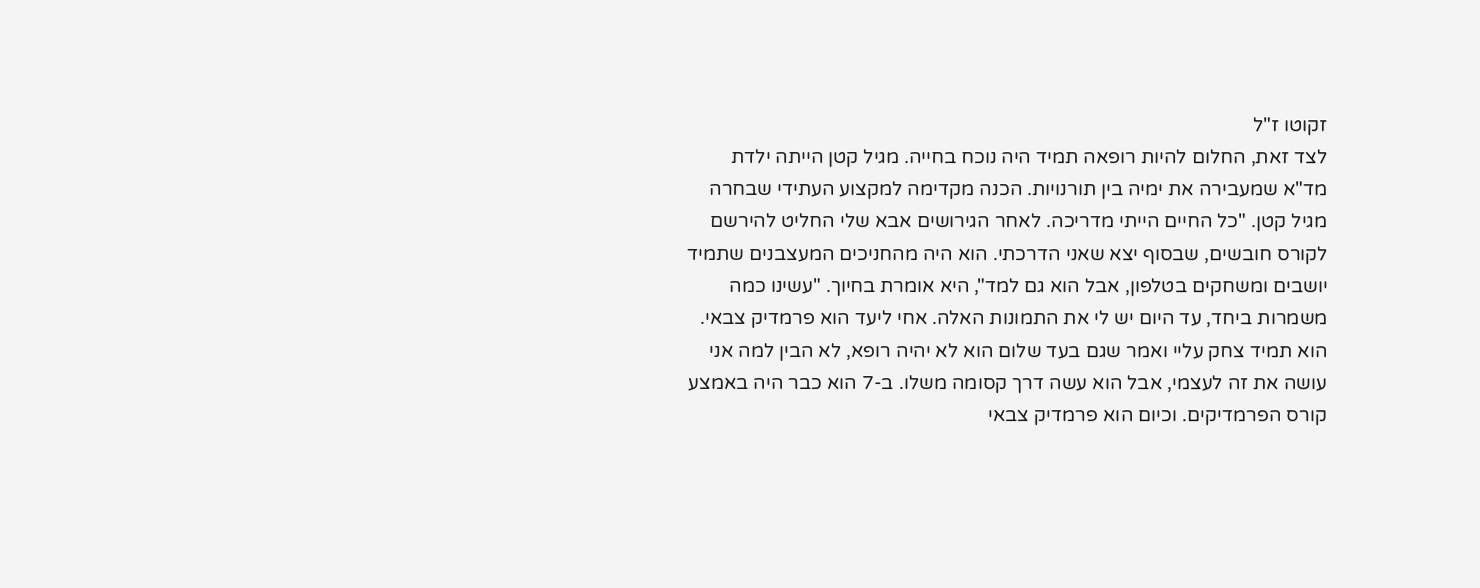זקוטו ז"ל
לצד זאת, החלום להיות רופאה תמיד היה נוכח בחייה. מגיל קטן הייתה ילדת מד"א שמעבירה את ימיה בין תורנויות. הכנה מקדימה למקצוע העתידי שבחרה מגיל קטן. "כל החיים הייתי מדריכה. לאחר הגירושים אבא שלי החליט להירשם לקורס חובשים, שבסוף יצא שאני הדרכתי. הוא היה מהחניכים המעצבנים שתמיד יושבים ומשחקים בטלפון, אבל הוא גם למד", היא אומרת בחיוך. "עשינו כמה משמרות ביחד, עד היום יש לי את התמונות האלה. אחי ליעד הוא פרמדיק צבאי. הוא תמיד צחק עליי ואמר שגם בעד שלום הוא לא יהיה רופא, לא הבין למה אני עושה את זה לעצמי, אבל הוא עשה דרך קסומה משלו. ב-7 הוא כבר היה באמצע קורס הפרמדיקים. וכיום הוא פרמדיק צבאי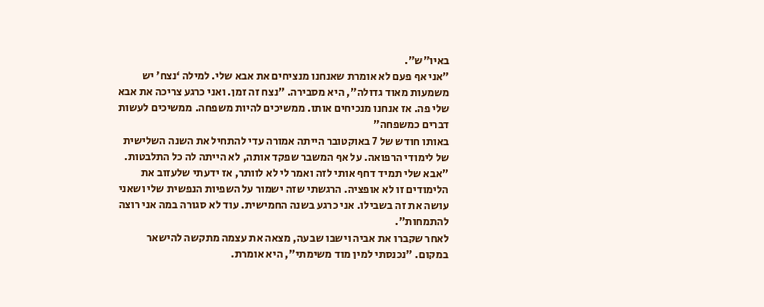באיו"ש".
"אני אף פעם לא אומרת שאנחנו מנציחים את אבא שלי. למילה ‘נצח’ יש משמעות מאוד גדולה", היא מסבירה. "נצח זה זמן. ואני כרגע צריכה את אבא שלי פה. אז אנחנו מנכיחים אותו. ממשיכים להיות משפחה. ממשיכים לעשות דברים כמשפחה"
באותו חודש של 7 באוקטובר הייתה אמורה עדי להתחיל את השנה השלישית של לימודי הרפואה. על אף המשבר שפקד אותה, לא הייתה לה כל התלבטות. "אבא שלי תמיד דחף אותי לזה ואמר לי לא לוותר, אז ידעתי שלעזוב את הלימודים זו לא אופציה. הרגשתי שזה ישמור על השפיות הנפשית שלי ושאני עושה את זה בשבילו. אני כרגע בשנה החמישית. עוד לא סגורה במה אני רוצה להתמחות".
לאחר שקברו את אביה וישבו שבעה, מצאה את עצמה מתקשה להישאר במקום. "נכנסתי למין מוד משימתי", היא אומרת.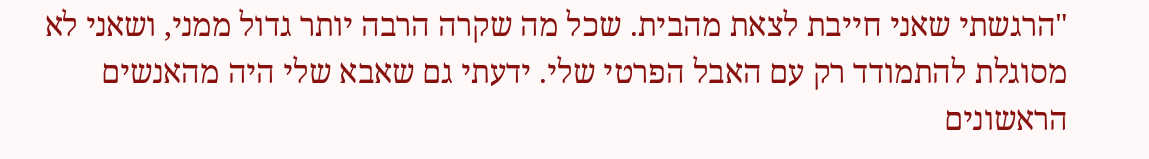"הרגשתי שאני חייבת לצאת מהבית. שכל מה שקרה הרבה יותר גדול ממני, ושאני לא מסוגלת להתמודד רק עם האבל הפרטי שלי. ידעתי גם שאבא שלי היה מהאנשים הראשונים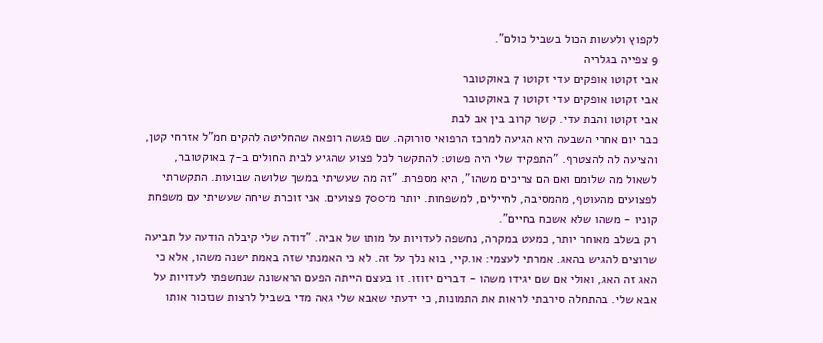לקפוץ ולעשות הכול בשביל כולם".
9 צפייה בגלריה
אבי זקוטו אופקים עדי זקוטו 7 באוקטובר
אבי זקוטו אופקים עדי זקוטו 7 באוקטובר
אבי זקוטו והבת עדי. קשר קרוב בין אב לבת
כבר יום אחרי השבעה היא הגיעה למרכז הרפואי סורוקה. שם פגשה רופאה שהחליטה להקים חמ"ל אזרחי קטן, והציעה לה להצטרף. "התפקיד שלי היה פשוט: להתקשר לכל פצוע שהגיע לבית החולים ב-7 באוקטובר, לשאול מה שלומם ואם הם צריכים משהו", היא מספרת. "זה מה שעשיתי במשך שלושה שבועות. התקשרתי לפצועים מהעוטף, מהמסיבה, לחיילים, למשפחות. יותר מ־700 פצועים. אני זוכרת שיחה שעשיתי עם משפחת קוניו - משהו שלא אשכח בחיים".
רק בשלב מאוחר יותר, כמעט במקרה, נחשפה לעדויות על מותו של אביה. "דודה שלי קיבלה הודעה על תביעה שרוצים להגיש בהאג. אמרתי לעצמי: או.קיי, בוא נלך על זה. לא כי האמנתי שזה באמת ישנה משהו, אלא כי האג זה האג, ואולי אם שם יגידו משהו - דברים יזוזו. זו בעצם הייתה הפעם הראשונה שנחשפתי לעדויות על אבא שלי. בהתחלה סירבתי לראות את התמונות, כי ידעתי שאבא שלי גאה מדי בשביל לרצות שנזכור אותו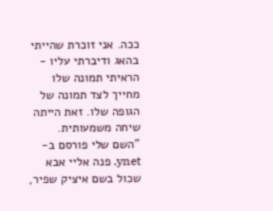ככה. אני זוכרת שהייתי בהאג ודיברתי עליו - הראיתי תמונה שלו מחייך לצד תמונה של הגופה שלו. זאת הייתה שיחה משמעותית.
"השם שלי פורסם ב-ynet. פנה אליי אבא שכול בשם איציק שפיר,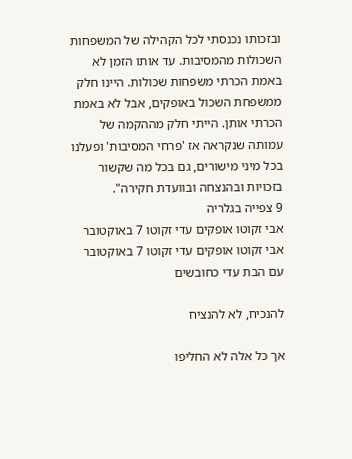ובזכותו נכנסתי לכל הקהילה של המשפחות השכולות מהמסיבות. עד אותו הזמן לא באמת הכרתי משפחות שכולות. היינו חלק ממשפחת השכול באופקים, אבל לא באמת הכרתי אותן. הייתי חלק מההקמה של עמותה שנקראה אז 'פרחי המסיבות' ופעלנו בכל מיני מישורים, גם בכל מה שקשור בזכויות ובהנצחה ובוועדת חקירה".
9 צפייה בגלריה
אבי זקוטו אופקים עדי זקוטו 7 באוקטובר
אבי זקוטו אופקים עדי זקוטו 7 באוקטובר
עם הבת עדי כחובשים

להנכיח, לא להנציח

אך כל אלה לא החליפו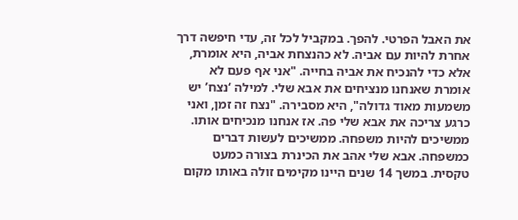את האבל הפרטי. להפך. במקביל לכל זה, עדי חיפשה דרך אחרת להיות עם אביה. לא כהנצחת אביה, היא אומרת, אלא כדי להנכיח את אביה בחייה. "אני אף פעם לא אומרת שאנחנו מנציחים את אבא שלי. למילה ‘נצח’ יש משמעות מאוד גדולה", היא מסבירה. "נצח זה זמן, ואני כרגע צריכה את אבא שלי פה. אז אנחנו מנכיחים אותו. ממשיכים להיות משפחה. ממשיכים לעשות דברים כמשפחה. אבא שלי אהב את הכינרת בצורה כמעט טקסית. במשך 14 שנים היינו מקימים זולה באותו מקום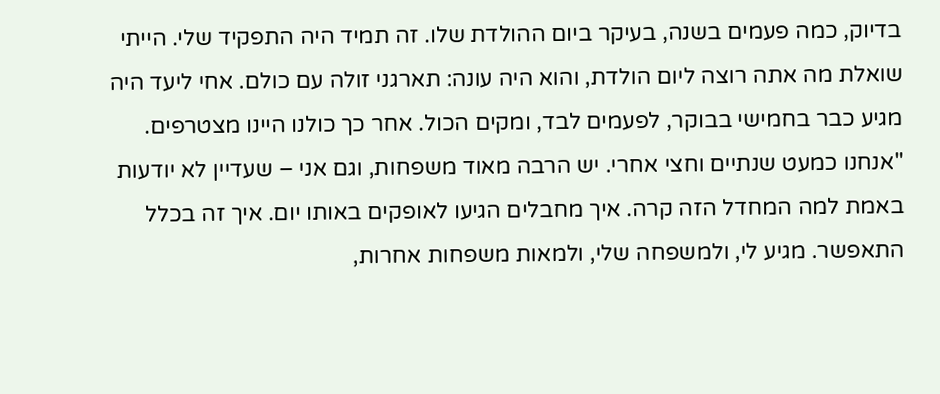בדיוק, כמה פעמים בשנה, בעיקר ביום ההולדת שלו. זה תמיד היה התפקיד שלי. הייתי שואלת מה אתה רוצה ליום הולדת, והוא היה עונה: תארגני זולה עם כולם. אחי ליעד היה מגיע כבר בחמישי בבוקר, לפעמים לבד, ומקים הכול. אחר כך כולנו היינו מצטרפים.
"אנחנו כמעט שנתיים וחצי אחרי. יש הרבה מאוד משפחות, וגם אני – שעדיין לא יודעות באמת למה המחדל הזה קרה. איך מחבלים הגיעו לאופקים באותו יום. איך זה בכלל התאפשר. מגיע לי, ולמשפחה שלי, ולמאות משפחות אחרות,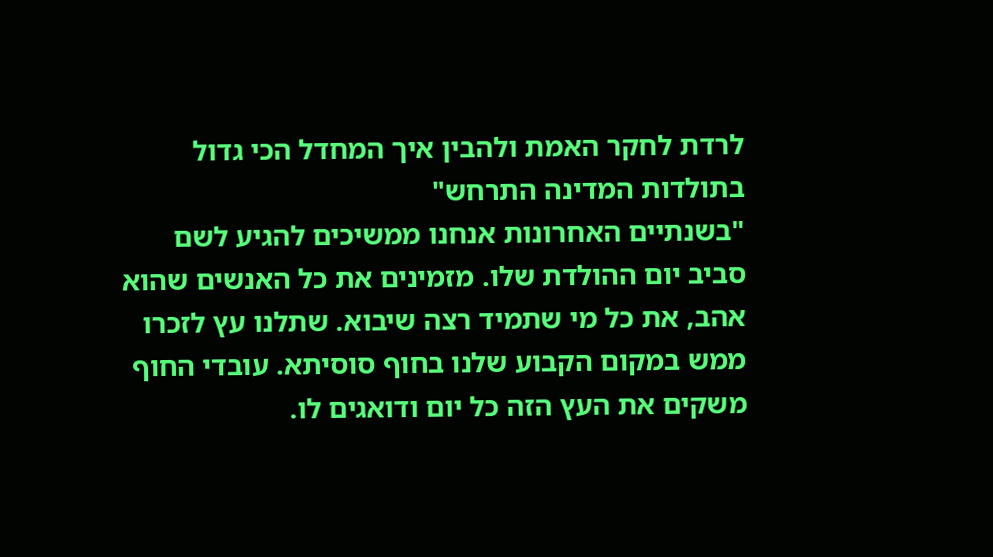לרדת לחקר האמת ולהבין איך המחדל הכי גדול בתולדות המדינה התרחש"
"בשנתיים האחרונות אנחנו ממשיכים להגיע לשם סביב יום ההולדת שלו. מזמינים את כל האנשים שהוא אהב, את כל מי שתמיד רצה שיבוא. שתלנו עץ לזכרו ממש במקום הקבוע שלנו בחוף סוסיתא. עובדי החוף משקים את העץ הזה כל יום ודואגים לו.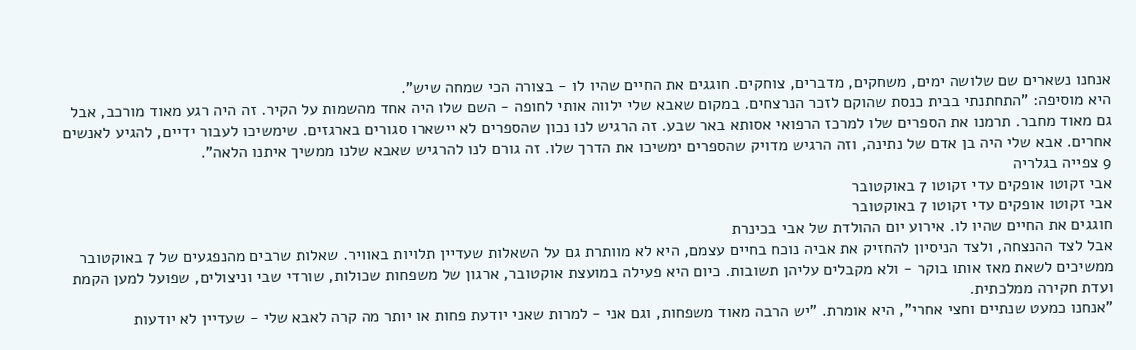אנחנו נשארים שם שלושה ימים, משחקים, מדברים, צוחקים. חוגגים את החיים שהיו לו - בצורה הכי שמחה שיש".
היא מוסיפה: "התחתנתי בבית כנסת שהוקם לזכר הנרצחים. במקום שאבא שלי ילווה אותי לחופה - השם שלו היה אחד מהשמות על הקיר. זה היה רגע מאוד מורכב, אבל גם מאוד מחבר. תרמנו את הספרים שלו למרכז הרפואי אסותא באר שבע. זה הרגיש לנו נכון שהספרים לא יישארו סגורים בארגזים. שימשיכו לעבור ידיים, להגיע לאנשים אחרים. אבא שלי היה בן אדם של נתינה, וזה הרגיש מדויק שהספרים ימשיכו את הדרך שלו. זה גורם לנו להרגיש שאבא שלנו ממשיך איתנו הלאה".
9 צפייה בגלריה
אבי זקוטו אופקים עדי זקוטו 7 באוקטובר
אבי זקוטו אופקים עדי זקוטו 7 באוקטובר
חוגגים את החיים שהיו לו. אירוע יום ההולדת של אבי בכינרת
אבל לצד ההנצחה, ולצד הניסיון להחזיק את אביה נוכח בחיים עצמם, היא לא מוותרת גם על השאלות שעדיין תלויות באוויר. שאלות שרבים מהנפגעים של 7 באוקטובר ממשיכים לשאת מאז אותו בוקר - ולא מקבלים עליהן תשובות. כיום היא פעילה במועצת אוקטובר, ארגון של משפחות שכולות, שורדי שבי וניצולים, שפועל למען הקמת ועדת חקירה ממלכתית.
"אנחנו כמעט שנתיים וחצי אחרי", היא אומרת. "יש הרבה מאוד משפחות, וגם אני - למרות שאני יודעת פחות או יותר מה קרה לאבא שלי - שעדיין לא יודעות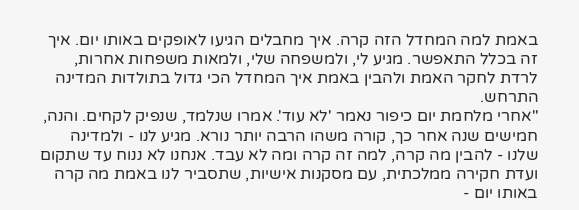באמת למה המחדל הזה קרה. איך מחבלים הגיעו לאופקים באותו יום. איך זה בכלל התאפשר. מגיע לי, ולמשפחה שלי, ולמאות משפחות אחרות, לרדת לחקר האמת ולהבין באמת איך המחדל הכי גדול בתולדות המדינה התרחש.
"אחרי מלחמת יום כיפור נאמר 'לא עוד'. אמרו שנלמד, שנפיק לקחים. והנה, חמישים שנה אחר כך, קורה משהו הרבה יותר נורא. מגיע לנו - ולמדינה שלנו - להבין מה קרה, למה זה קרה ומה לא עבד. אנחנו לא ננוח עד שתקום ועדת חקירה ממלכתית, עם מסקנות אישיות, שתסביר לנו באמת מה קרה באותו יום -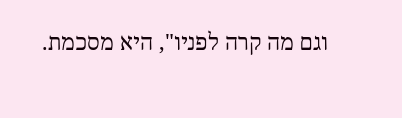וגם מה קרה לפניו", היא מסכמת.